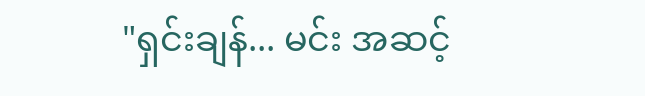"ရှင်းချန်... မင်း အဆင့်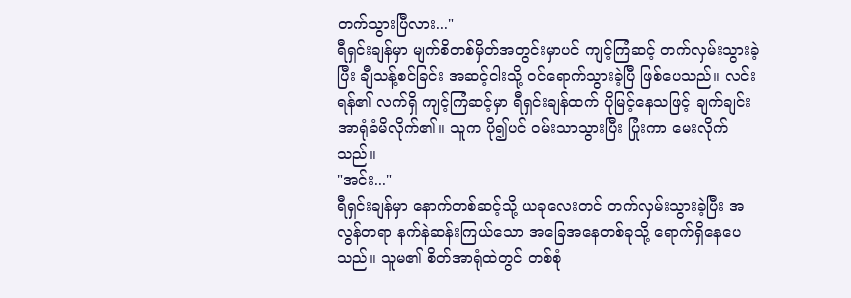တက်သွားပြီလား..."
ရီရှင်းချန်မှာ မျက်စိတစ်မှိတ်အတွင်းမှာပင် ကျင့်ကြံဆင့် တက်လှမ်းသွားခဲ့ပြီး ချီသန့်စင်ခြင်း အဆင့်ငါးသို့ ဝင်ရောက်သွားခဲ့ပြီ ဖြစ်ပေသည်။ လင်းရန်၏ လက်ရှိ ကျင့်ကြံဆင့်မှာ ရီရှင်းချန်ထက် ပိုမြင့်နေသဖြင့် ချက်ချင်း အာရုံခံမိလိုက်၏။ သူက ပို၍ပင် ဝမ်းသာသွားပြီး ပြုံးကာ မေးလိုက်သည်။
"အင်း..."
ရီရှင်းချန်မှာ နောက်တစ်ဆင့်သို့ ယခုလေးတင် တက်လှမ်းသွားခဲ့ပြီး အလွန်တရာ နက်နဲဆန်းကြယ်သော အခြေအနေတစ်ခုသို့ ရောက်ရှိနေပေသည်။ သူမ၏ စိတ်အာရုံထဲတွင် တစ်စုံ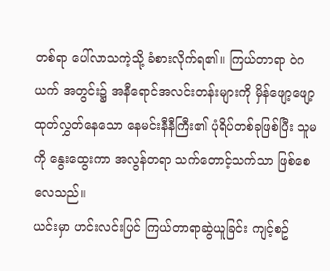တစ်ရာ ပေါ်လာသကဲ့သို့ ခံစားလိုက်ရ၏။ ကြယ်တာရာ ဝဲဂယက် အတွင်း၌ အနီရောင်အလင်းတန်းများကို မှိန်ဖျော့ဖျော့ ထုတ်လွှတ်နေသော နေမင်းနီနီကြီး၏ ပုံရိပ်တစ်ခုဖြစ်ပြီး သူမကို နွေးထွေးကာ အလွန်တရာ သက်တောင့်သက်သာ ဖြစ်စေလေသည်။
ယင်းမှာ ဟင်းလင်းပြင် ကြယ်တာရာဆွဲယူခြင်း ကျင့်စဥ်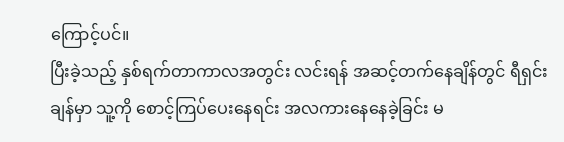ကြောင့်ပင်။
ပြီးခဲ့သည့် နှစ်ရက်တာကာလအတွင်း လင်းရန် အဆင့်တက်နေချိန်တွင် ရီရှင်းချန်မှာ သူ့ကို စောင့်ကြပ်ပေးနေရင်း အလကားနေနေခဲ့ခြင်း မ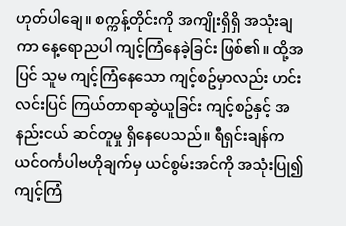ဟုတ်ပါချေ။ စက္ကန့်တိုင်းကို အကျိုးရှိရှိ အသုံးချကာ နေ့ရောညပါ ကျင့်ကြံနေခဲ့ခြင်း ဖြစ်၏။ ထို့အပြင် သူမ ကျင့်ကြံနေသော ကျင့်စဥ်မှာလည်း ဟင်းလင်းပြင် ကြယ်တာရာဆွဲယူခြင်း ကျင့်စဥ်နှင့် အနည်းငယ် ဆင်တူမှု ရှိနေပေသည်။ ရီရှင်းချန်က ယင်ဝင်္ကပါဗဟိုချက်မှ ယင်စွမ်းအင်ကို အသုံးပြု၍ ကျင့်ကြံ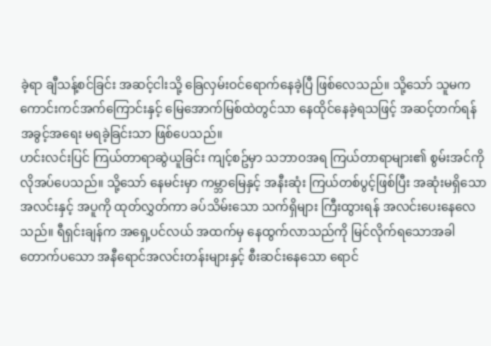ခဲ့ရာ ချီသန့်စင်ခြင်း အဆင့်ငါးသို့ ခြေလှမ်းဝင်ရောက်နေခဲ့ပြီ ဖြစ်လေသည်။ သို့သော် သူမက ကောင်းကင်အက်ကြောင်းနှင့် မြေအောက်မြစ်ထဲတွင်သာ နေထိုင်နေခဲ့ရသဖြင့် အဆင့်တက်ရန် အခွင့်အရေး မရခဲ့ခြင်းသာ ဖြစ်ပေသည်။
ဟင်းလင်းပြင် ကြယ်တာရာဆွဲယူခြင်း ကျင့်စဥ်မှာ သဘာဝအရ ကြယ်တာရာများ၏ စွမ်းအင်ကို လိုအပ်ပေသည်။ သို့သော် နေမင်းမှာ ကမ္ဘာမြေနှင့် အနီးဆုံး ကြယ်တစ်ပွင့်ဖြစ်ပြီး အဆုံးမရှိသော အလင်းနှင့် အပူကို ထုတ်လွှတ်ကာ ခပ်သိမ်းသော သက်ရှိများ ကြီးထွားရန် အလင်းပေးနေလေသည်။ ရီရှင်းချန်က အရှေ့ပင်လယ် အထက်မှ နေထွက်လာသည်ကို မြင်လိုက်ရသောအခါ တောက်ပသော အနီရောင်အလင်းတန်းများနှင့် စီးဆင်းနေသော ရောင်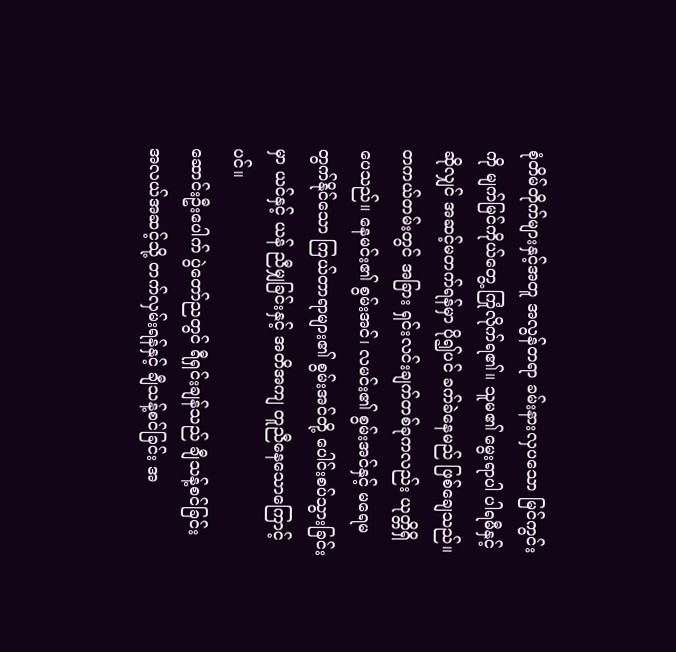စုံတိမ်တိုက်များနှင့်အတူ အလွန်တရာ ခမ်းနားလှပသော မြင်ကွင်းကို မျက်မြင်ကိုယ်တွေ့ ကြုံလိုက်ရ၏။ သူမ၏ မွေးရာပါ ပါရမီနှင့်ဆိုလျှင် အဆင့်မတက်ရန်မှာ ပို၍ပင် ခက်ခဲနေမည် ဖြစ်ချေသည်။
တကယ်တမ်းတွင် အခြား ရှင်းလင်းချက်တစ်ခုကလည်း ယုတ္တိရှိပေသည်။ နေမင်း၏ စွမ်းအင်၊ လမင်း၏ စွမ်းအင်နှင့် မရေမတွက်နိုင်သော ကြယ်တာရာများ၏ စွမ်းအင်တို့ ပေါင်းစပ်သွားခြင်းမှာ ယင်နှင့် ယန် ညီမျှခြင်းနှင့် အတိအကျ တူညီနေသောကြောင့်ပင်။
ဆောင်းဦးပေါက် ပွဲတော်ညတွင် ရီရှင်းချန်သည် ချီသန့်စင်ခြင်း အလယ်အဆင့်သို့ တက်လှမ်းရန်နှင့် ချီသန့်စင်ခြင်း အ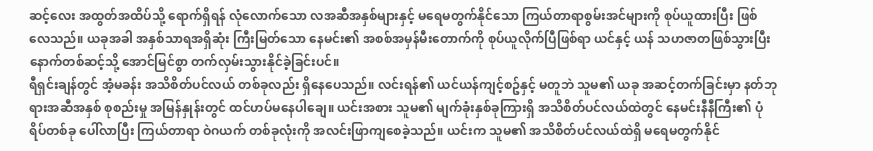ဆင့်လေး အထွတ်အထိပ်သို့ ရောက်ရှိရန် လုံလောက်သော လအဆီအနှစ်များနှင့် မရေမတွက်နိုင်သော ကြယ်တာရာစွမ်းအင်များကို စုပ်ယူထားပြီး ဖြစ်လေသည်။ ယခုအခါ အနှစ်သာရအရှိဆုံး ကြီးမြတ်သော နေမင်း၏ အစစ်အမှန်မီးတောက်ကို စုပ်ယူလိုက်ပြီဖြစ်ရာ ယင်နှင့် ယန် သဟဇာတဖြစ်သွားပြီး နောက်တစ်ဆင့်သို့ အောင်မြင်စွာ တက်လှမ်းသွားနိုင်ခဲ့ခြင်းပင်။
ရီရှင်းချန်တွင် အံ့မခန်း အသိစိတ်ပင်လယ် တစ်ခုလည်း ရှိနေပေသည်။ လင်းရန်၏ ယင်ယန်ကျင့်စဥ်နှင့် မတူဘဲ သူမ၏ ယခု အဆင့်တက်ခြင်းမှာ နတ်ဘုရားအဆီအနှစ် စုစည်းမှု အမြန်နှုန်းတွင် ထင်ဟပ်မနေပါချေ။ ယင်းအစား သူမ၏ မျက်ခုံးနှစ်ခုကြားရှိ အသိစိတ်ပင်လယ်ထဲတွင် နေမင်းနီနီကြီး၏ ပုံရိပ်တစ်ခု ပေါ်လာပြီး ကြယ်တာရာ ဝဲဂယက် တစ်ခုလုံးကို အလင်းဖြာကျစေခဲ့သည်။ ယင်းက သူမ၏ အသိစိတ်ပင်လယ်ထဲရှိ မရေမတွက်နိုင်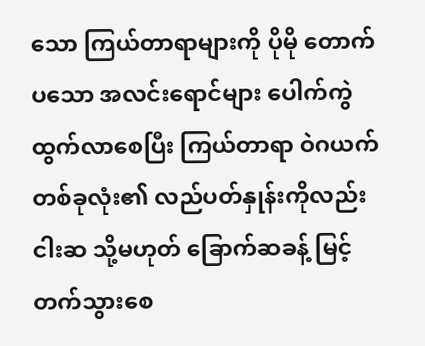သော ကြယ်တာရာများကို ပိုမို တောက်ပသော အလင်းရောင်များ ပေါက်ကွဲထွက်လာစေပြီး ကြယ်တာရာ ဝဲဂယက် တစ်ခုလုံး၏ လည်ပတ်နှုန်းကိုလည်း ငါးဆ သို့မဟုတ် ခြောက်ဆခန့် မြင့်တက်သွားစေ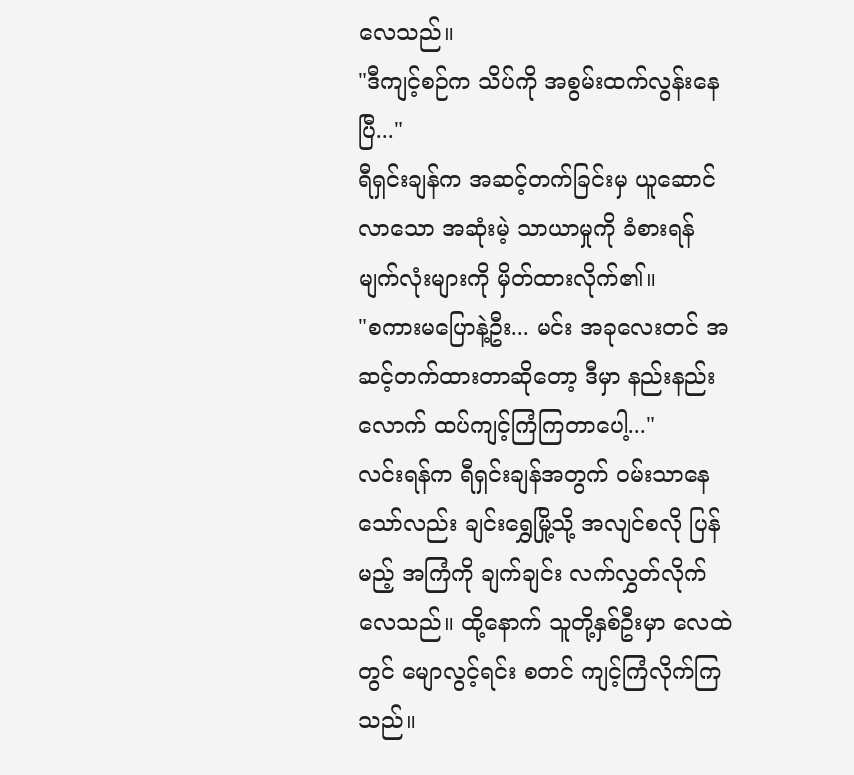လေသည်။
"ဒီကျင့်စဉ်က သိပ်ကို အစွမ်းထက်လွန်းနေပြီ..."
ရီရှင်းချန်က အဆင့်တက်ခြင်းမှ ယူဆောင်လာသော အဆုံးမဲ့ သာယာမှုကို ခံစားရန် မျက်လုံးများကို မှိတ်ထားလိုက်၏။
"စကားမပြောနဲ့ဦး... မင်း အခုလေးတင် အဆင့်တက်ထားတာဆိုတော့ ဒီမှာ နည်းနည်းလောက် ထပ်ကျင့်ကြံကြတာပေါ့..."
လင်းရန်က ရီရှင်းချန်အတွက် ဝမ်းသာနေသော်လည်း ချင်းရွှေမြို့သို့ အလျင်စလို ပြန်မည့် အကြံကို ချက်ချင်း လက်လွှတ်လိုက်လေသည်။ ထို့နောက် သူတို့နှစ်ဦးမှာ လေထဲတွင် မျောလွင့်ရင်း စတင် ကျင့်ကြံလိုက်ကြသည်။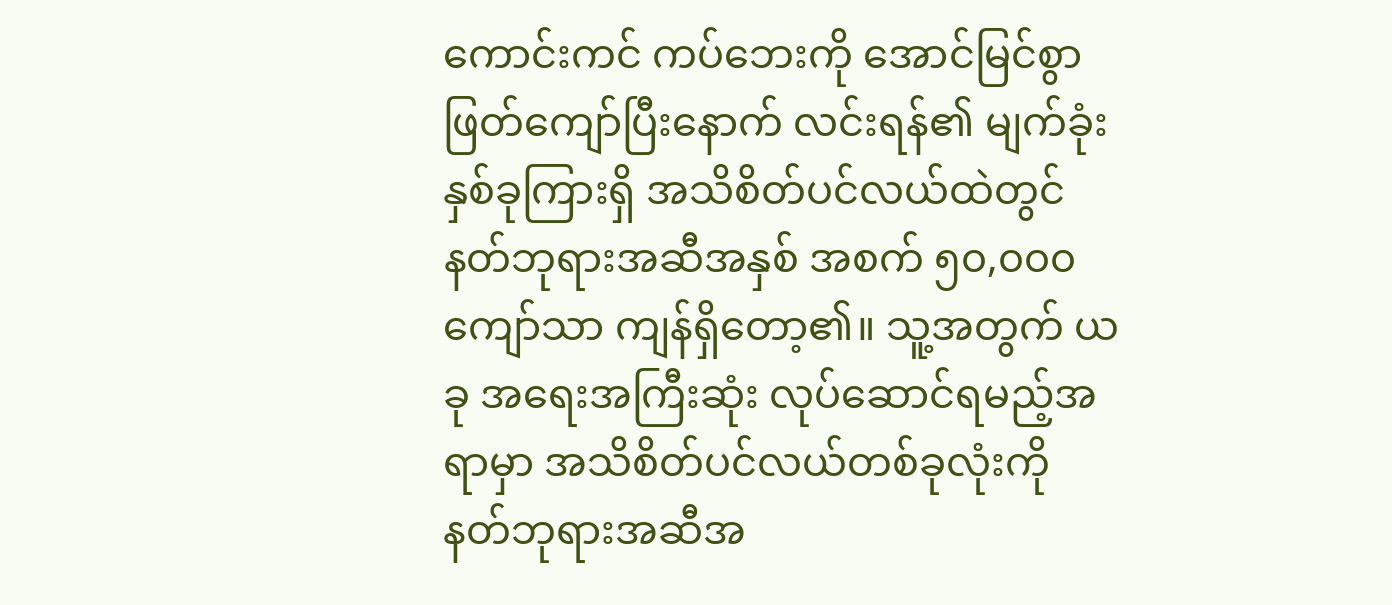ကောင်းကင် ကပ်ဘေးကို အောင်မြင်စွာ ဖြတ်ကျော်ပြီးနောက် လင်းရန်၏ မျက်ခုံးနှစ်ခုကြားရှိ အသိစိတ်ပင်လယ်ထဲတွင် နတ်ဘုရားအဆီအနှစ် အစက် ၅၀,၀၀၀ ကျော်သာ ကျန်ရှိတော့၏။ သူ့အတွက် ယခု အရေးအကြီးဆုံး လုပ်ဆောင်ရမည့်အရာမှာ အသိစိတ်ပင်လယ်တစ်ခုလုံးကို နတ်ဘုရားအဆီအ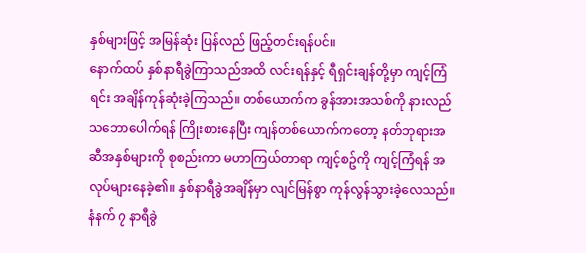နှစ်များဖြင့် အမြန်ဆုံး ပြန်လည် ဖြည့်တင်းရန်ပင်။
နောက်ထပ် နှစ်နာရီခွဲကြာသည်အထိ လင်းရန်နှင့် ရီရှင်းချန်တို့မှာ ကျင့်ကြံရင်း အချိန်ကုန်ဆုံးခဲ့ကြသည်။ တစ်ယောက်က ခွန်အားအသစ်ကို နားလည်သဘောပေါက်ရန် ကြိုးစားနေပြီး ကျန်တစ်ယောက်ကတော့ နတ်ဘုရားအဆီအနှစ်များကို စုစည်းကာ မဟာကြယ်တာရာ ကျင့်စဥ်ကို ကျင့်ကြံရန် အလုပ်များနေခဲ့၏။ နှစ်နာရီခွဲအချိန်မှာ လျင်မြန်စွာ ကုန်လွန်သွားခဲ့လေသည်။
နံနက် ၇ နာရီခွဲ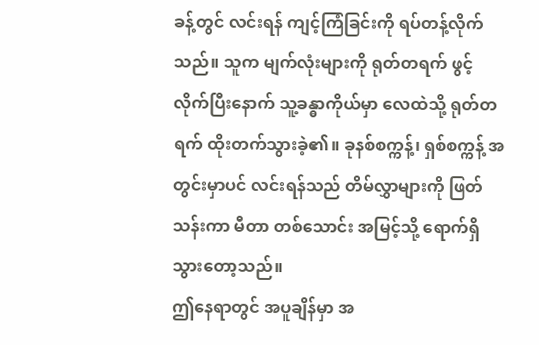ခန့်တွင် လင်းရန် ကျင့်ကြံခြင်းကို ရပ်တန့်လိုက်သည်။ သူက မျက်လုံးများကို ရုတ်တရက် ဖွင့်လိုက်ပြီးနောက် သူ့ခန္ဓာကိုယ်မှာ လေထဲသို့ ရုတ်တရက် ထိုးတက်သွားခဲ့၏။ ခုနစ်စက္ကန့်၊ ရှစ်စက္ကန့် အတွင်းမှာပင် လင်းရန်သည် တိမ်လွှာများကို ဖြတ်သန်းကာ မီတာ တစ်သောင်း အမြင့်သို့ ရောက်ရှိသွားတော့သည်။
ဤနေရာတွင် အပူချိန်မှာ အ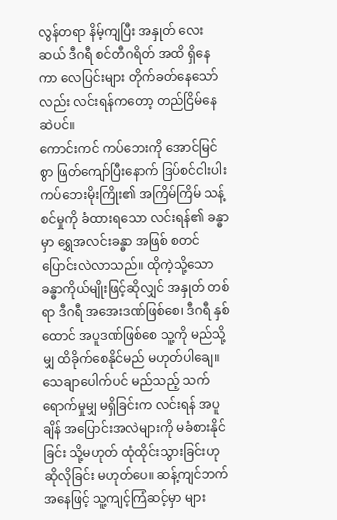လွန်တရာ နိမ့်ကျပြီး အနှုတ် လေးဆယ် ဒီဂရီ စင်တီဂရိတ် အထိ ရှိနေကာ လေပြင်းများ တိုက်ခတ်နေသော်လည်း လင်းရန်ကတော့ တည်ငြိမ်နေဆဲပင်။
ကောင်းကင် ကပ်ဘေးကို အောင်မြင်စွာ ဖြတ်ကျော်ပြီးနောက် ဒြပ်စင်ငါးပါး ကပ်ဘေးမိုးကြိုး၏ အကြိမ်ကြိမ် သန့်စင်မှုကို ခံထားရသော လင်းရန်၏ ခန္ဓာမှာ ရွှေအလင်းခန္ဓာ အဖြစ် စတင် ပြောင်းလဲလာသည်။ ထိုကဲ့သို့သော ခန္ဓာကိုယ်မျိုးဖြင့်ဆိုလျှင် အနှုတ် တစ်ရာ ဒီဂရီ အအေးဒဏ်ဖြစ်စေ၊ ဒီဂရီ နှစ်ထောင် အပူဒဏ်ဖြစ်စေ သူ့ကို မည်သို့မျှ ထိခိုက်စေနိုင်မည် မဟုတ်ပါချေ။
သေချာပေါက်ပင် မည်သည့် သက်ရောက်မှုမျှ မရှိခြင်းက လင်းရန် အပူချိန် အပြောင်းအလဲများကို မခံစားနိုင်ခြင်း သို့မဟုတ် ထုံထိုင်းသွားခြင်းဟု ဆိုလိုခြင်း မဟုတ်ပေ။ ဆန့်ကျင်ဘက်အနေဖြင့် သူ့ကျင့်ကြံဆင့်မှာ များ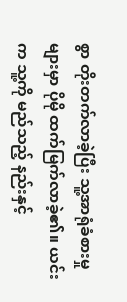စွာ တိုးတက်လာခဲ့ပြီး သူ့အာရုံခံစားမှုများမှာ ပိုမို ထက်မြက်လာခဲ့၏။ ယင်းက သူ့ကို မည်သည့် နည်းနှင့်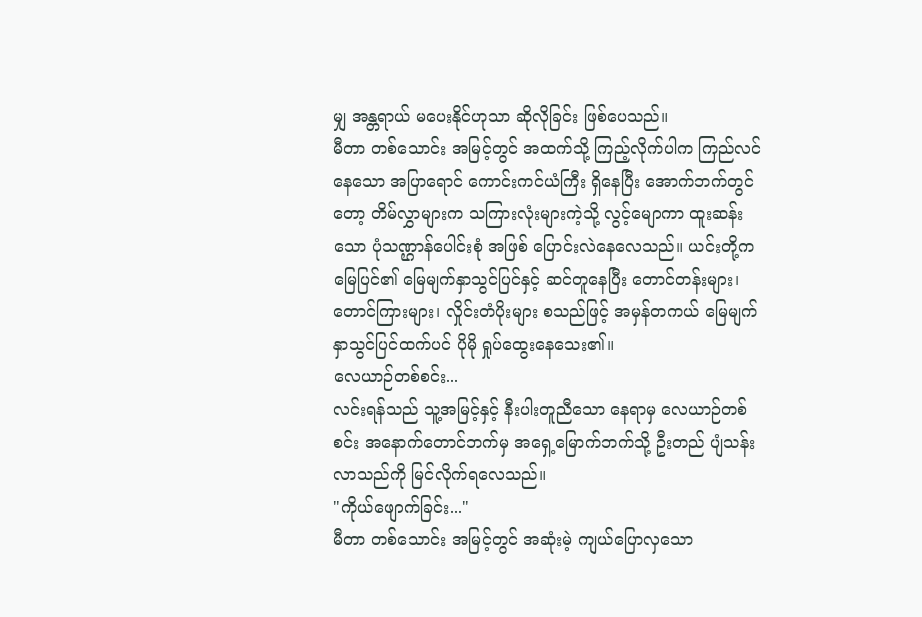မျှ အန္တရာယ် မပေးနိုင်ဟုသာ ဆိုလိုခြင်း ဖြစ်ပေသည်။
မီတာ တစ်သောင်း အမြင့်တွင် အထက်သို့ ကြည့်လိုက်ပါက ကြည်လင်နေသော အပြာရောင် ကောင်းကင်ယံကြီး ရှိနေပြီး အောက်ဘက်တွင်တော့ တိမ်လွှာများက သကြားလုံးများကဲ့သို့ လွင့်မျောကာ ထူးဆန်းသော ပုံသဏ္ဌာန်ပေါင်းစုံ အဖြစ် ပြောင်းလဲနေလေသည်။ ယင်းတို့က မြေပြင်၏ မြေမျက်နှာသွင်ပြင်နှင့် ဆင်တူနေပြီး တောင်တန်းများ၊ တောင်ကြားများ၊ လှိုင်းတံပိုးများ စသည်ဖြင့် အမှန်တကယ် မြေမျက်နှာသွင်ပြင်ထက်ပင် ပိုမို ရှုပ်ထွေးနေသေး၏။
လေယာဉ်တစ်စင်း...
လင်းရန်သည် သူ့အမြင့်နှင့် နီးပါးတူညီသော နေရာမှ လေယာဉ်တစ်စင်း အနောက်တောင်ဘက်မှ အရှေ့မြောက်ဘက်သို့ ဦးတည် ပျံသန်းလာသည်ကို မြင်လိုက်ရလေသည်။
"ကိုယ်ဖျောက်ခြင်း..."
မီတာ တစ်သောင်း အမြင့်တွင် အဆုံးမဲ့ ကျယ်ပြောလှသော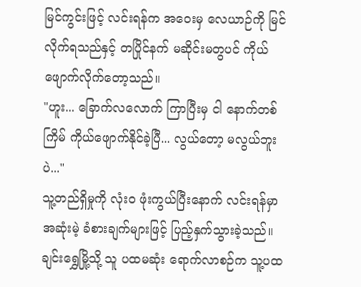မြင်ကွင်းဖြင့် လင်းရန်က အဝေးမှ လေယာဉ်ကို မြင်လိုက်ရသည်နှင့် တပြိုင်နက် မဆိုင်းမတွပင် ကိုယ်ဖျောက်လိုက်တော့သည်။
"ဟူး... ခြောက်လလောက် ကြာပြီးမှ ငါ နောက်တစ်ကြိမ် ကိုယ်ဖျောက်နိုင်ခဲ့ပြီ... လွယ်တော့ မလွယ်ဘူးပဲ..."
သူ့တည်ရှိမှုကို လုံးဝ ဖုံးကွယ်ပြီးနောက် လင်းရန်မှာ အဆုံးမဲ့ ခံစားချက်များဖြင့် ပြည့်နှက်သွားခဲ့သည်။ ချင်းရွှေမြို့သို့ သူ ပထမဆုံး ရောက်လာစဉ်က သူ့ပထ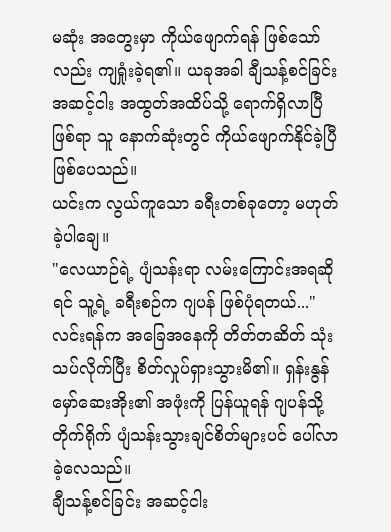မဆုံး အတွေးမှာ ကိုယ်ဖျောက်ရန် ဖြစ်သော်လည်း ကျရှုံးခဲ့ရ၏။ ယခုအခါ ချီသန့်စင်ခြင်း အဆင့်ငါး အထွတ်အထိပ်သို့ ရောက်ရှိလာပြီ ဖြစ်ရာ သူ နောက်ဆုံးတွင် ကိုယ်ဖျောက်နိုင်ခဲ့ပြီ ဖြစ်ပေသည်။
ယင်းက လွယ်ကူသော ခရီးတစ်ခုတော့ မဟုတ်ခဲ့ပါချေ။
"လေယာဉ်ရဲ့ ပျံသန်းရာ လမ်းကြောင်းအရဆိုရင် သူ့ရဲ့ ခရီးစဉ်က ဂျပန် ဖြစ်ပုံရတယ်..."
လင်းရန်က အခြေအနေကို တိတ်တဆိတ် သုံးသပ်လိုက်ပြီး စိတ်လှုပ်ရှားသွားမိ၏။ ရှန်းနွန်မှော်ဆေးအိုး၏ အဖုံးကို ပြန်ယူရန် ဂျပန်သို့ တိုက်ရိုက် ပျံသန်းသွားချင်စိတ်များပင် ပေါ်လာခဲ့လေသည်။
ချီသန့်စင်ခြင်း အဆင့်ငါး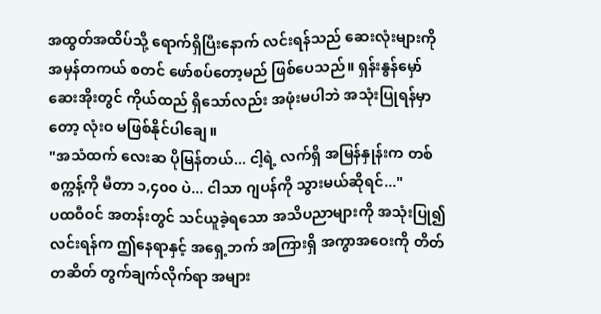အထွတ်အထိပ်သို့ ရောက်ရှိပြီးနောက် လင်းရန်သည် ဆေးလုံးများကို အမှန်တကယ် စတင် ဖော်စပ်တော့မည် ဖြစ်ပေသည်။ ရှန်းနွန်မှော်ဆေးအိုးတွင် ကိုယ်ထည် ရှိသော်လည်း အဖုံးမပါဘဲ အသုံးပြုရန်မှာတော့ လုံးဝ မဖြစ်နိုင်ပါချေ။
"အသံထက် လေးဆ ပိုမြန်တယ်... ငါ့ရဲ့ လက်ရှိ အမြန်နှုန်းက တစ်စက္ကန့်ကို မီတာ ၁,၄၀၀ ပဲ... ငါသာ ဂျပန်ကို သွားမယ်ဆိုရင်..."
ပထဝီဝင် အတန်းတွင် သင်ယူခဲ့ရသော အသိပညာများကို အသုံးပြု၍ လင်းရန်က ဤနေရာနှင့် အရှေ့ဘက် အကြားရှိ အကွာအဝေးကို တိတ်တဆိတ် တွက်ချက်လိုက်ရာ အများ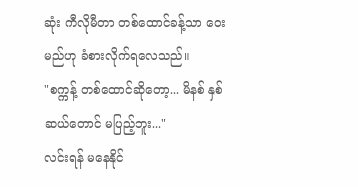ဆုံး ကီလိုမီတာ တစ်ထောင်ခန့်သာ ဝေးမည်ဟု ခံစားလိုက်ရလေသည်။
"စက္ကန့် တစ်ထောင်ဆိုတော့... မိနစ် နှစ်ဆယ်တောင် မပြည့်ဘူး..."
လင်းရန် မနေနိုင်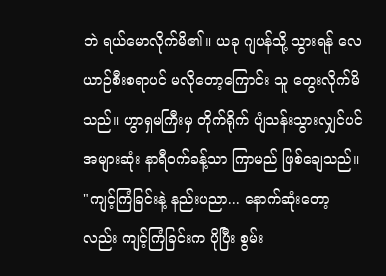ဘဲ ရယ်မောလိုက်မိ၏။ ယခု ဂျပန်သို့ သွားရန် လေယာဉ်စီးစရာပင် မလိုတော့ကြောင်း သူ တွေးလိုက်မိသည်။ ဟွာရှမကြီးမှ တိုက်ရိုက် ပျံသန်းသွားလျှင်ပင် အများဆုံး နာရီဝက်ခန့်သာ ကြာမည် ဖြစ်ချေသည်။
"ကျင့်ကြံခြင်းနဲ့ နည်းပညာ... နောက်ဆုံးတော့လည်း ကျင့်ကြံခြင်းက ပိုပြီး စွမ်း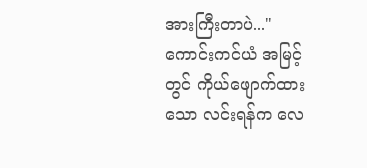အားကြီးတာပဲ..."
ကောင်းကင်ယံ အမြင့်တွင် ကိုယ်ဖျောက်ထားသော လင်းရန်က လေ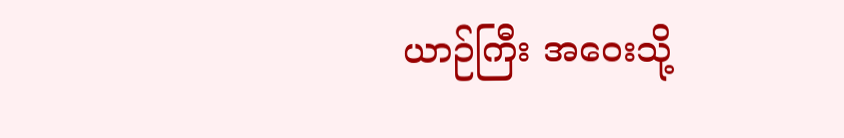ယာဉ်ကြီး အဝေးသို့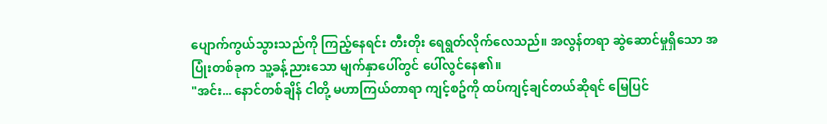ပျောက်ကွယ်သွားသည်ကို ကြည့်နေရင်း တီးတိုး ရေရွတ်လိုက်လေသည်။ အလွန်တရာ ဆွဲဆောင်မှုရှိသော အပြုံးတစ်ခုက သူ့ခန့်ညားသော မျက်နှာပေါ်တွင် ပေါ်လွင်နေ၏။
"အင်း... နောင်တစ်ချိန် ငါတို့ မဟာကြယ်တာရာ ကျင့်စဥ်ကို ထပ်ကျင့်ချင်တယ်ဆိုရင် မြေပြင်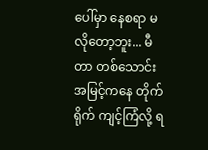ပေါ်မှာ နေစရာ မလိုတော့ဘူး... မီတာ တစ်သောင်း အမြင့်ကနေ တိုက်ရိုက် ကျင့်ကြံလို့ ရ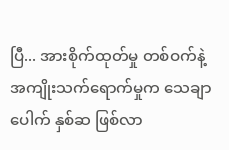ပြီ... အားစိုက်ထုတ်မှု တစ်ဝက်နဲ့ အကျိုးသက်ရောက်မှုက သေချာပေါက် နှစ်ဆ ဖြစ်လာ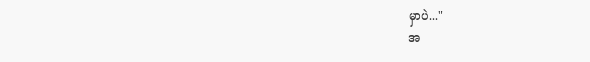မှာပဲ..."
အ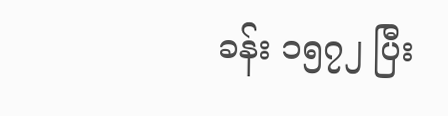ခန်း ၁၅၇၂ ပြီး